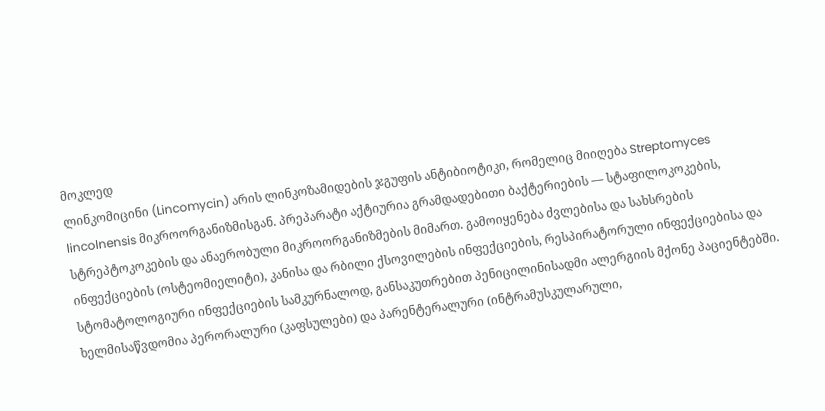მოკლედ
ლინკომიცინი (Lincomycin) არის ლინკოზამიდების ჯგუფის ანტიბიოტიკი, რომელიც მიიღება Streptomyces lincolnensis მიკროორგანიზმისგან. პრეპარატი აქტიურია გრამდადებითი ბაქტერიების — სტაფილოკოკების, სტრეპტოკოკების და ანაერობული მიკროორგანიზმების მიმართ. გამოიყენება ძვლებისა და სახსრების ინფექციების (ოსტეომიელიტი), კანისა და რბილი ქსოვილების ინფექციების, რესპირატორული ინფექციებისა და სტომატოლოგიური ინფექციების სამკურნალოდ, განსაკუთრებით პენიცილინისადმი ალერგიის მქონე პაციენტებში. ხელმისაწვდომია პერორალური (კაფსულები) და პარენტერალური (ინტრამუსკულარული,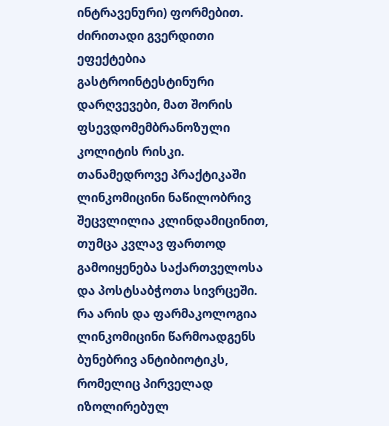ინტრავენური) ფორმებით. ძირითადი გვერდითი ეფექტებია გასტროინტესტინური დარღვევები, მათ შორის ფსევდომემბრანოზული კოლიტის რისკი. თანამედროვე პრაქტიკაში ლინკომიცინი ნაწილობრივ შეცვლილია კლინდამიცინით, თუმცა კვლავ ფართოდ გამოიყენება საქართველოსა და პოსტსაბჭოთა სივრცეში.
რა არის და ფარმაკოლოგია
ლინკომიცინი წარმოადგენს ბუნებრივ ანტიბიოტიკს, რომელიც პირველად იზოლირებულ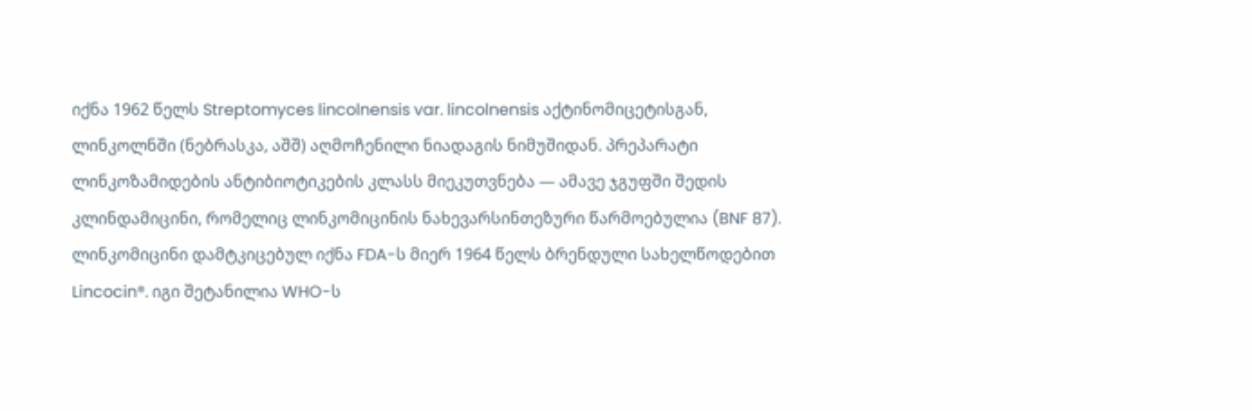იქნა 1962 წელს Streptomyces lincolnensis var. lincolnensis აქტინომიცეტისგან, ლინკოლნში (ნებრასკა, აშშ) აღმოჩენილი ნიადაგის ნიმუშიდან. პრეპარატი ლინკოზამიდების ანტიბიოტიკების კლასს მიეკუთვნება — ამავე ჯგუფში შედის კლინდამიცინი, რომელიც ლინკომიცინის ნახევარსინთეზური წარმოებულია (BNF 87).
ლინკომიცინი დამტკიცებულ იქნა FDA-ს მიერ 1964 წელს ბრენდული სახელწოდებით Lincocin®. იგი შეტანილია WHO-ს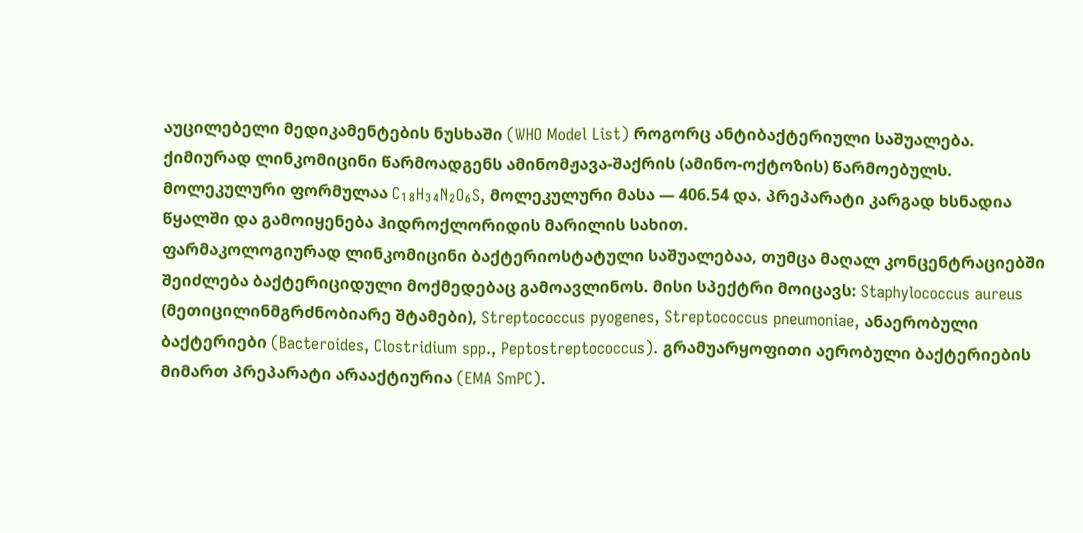აუცილებელი მედიკამენტების ნუსხაში (WHO Model List) როგორც ანტიბაქტერიული საშუალება.
ქიმიურად ლინკომიცინი წარმოადგენს ამინომჟავა-შაქრის (ამინო-ოქტოზის) წარმოებულს. მოლეკულური ფორმულაა C₁₈H₃₄N₂O₆S, მოლეკულური მასა — 406.54 და. პრეპარატი კარგად ხსნადია წყალში და გამოიყენება ჰიდროქლორიდის მარილის სახით.
ფარმაკოლოგიურად ლინკომიცინი ბაქტერიოსტატული საშუალებაა, თუმცა მაღალ კონცენტრაციებში შეიძლება ბაქტერიციდული მოქმედებაც გამოავლინოს. მისი სპექტრი მოიცავს: Staphylococcus aureus (მეთიცილინმგრძნობიარე შტამები), Streptococcus pyogenes, Streptococcus pneumoniae, ანაერობული ბაქტერიები (Bacteroides, Clostridium spp., Peptostreptococcus). გრამუარყოფითი აერობული ბაქტერიების მიმართ პრეპარატი არააქტიურია (EMA SmPC).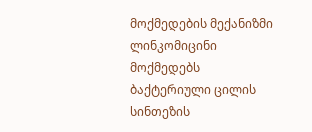მოქმედების მექანიზმი
ლინკომიცინი მოქმედებს ბაქტერიული ცილის სინთეზის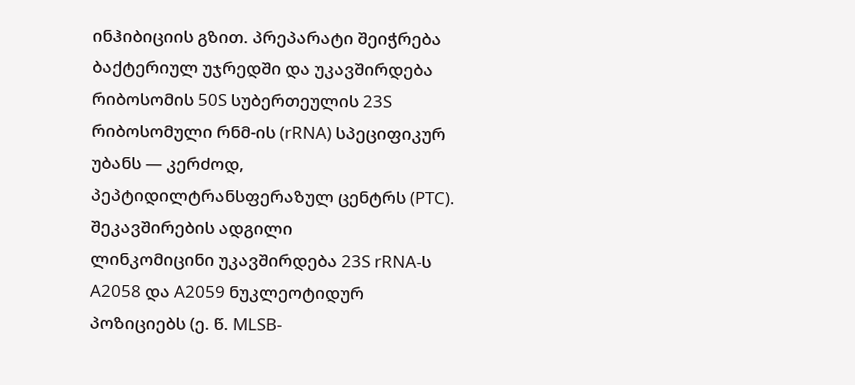ინჰიბიციის გზით. პრეპარატი შეიჭრება ბაქტერიულ უჯრედში და უკავშირდება რიბოსომის 50S სუბერთეულის 23S რიბოსომული რნმ-ის (rRNA) სპეციფიკურ უბანს — კერძოდ, პეპტიდილტრანსფერაზულ ცენტრს (PTC).
შეკავშირების ადგილი
ლინკომიცინი უკავშირდება 23S rRNA-ს A2058 და A2059 ნუკლეოტიდურ პოზიციებს (ე. წ. MLSB-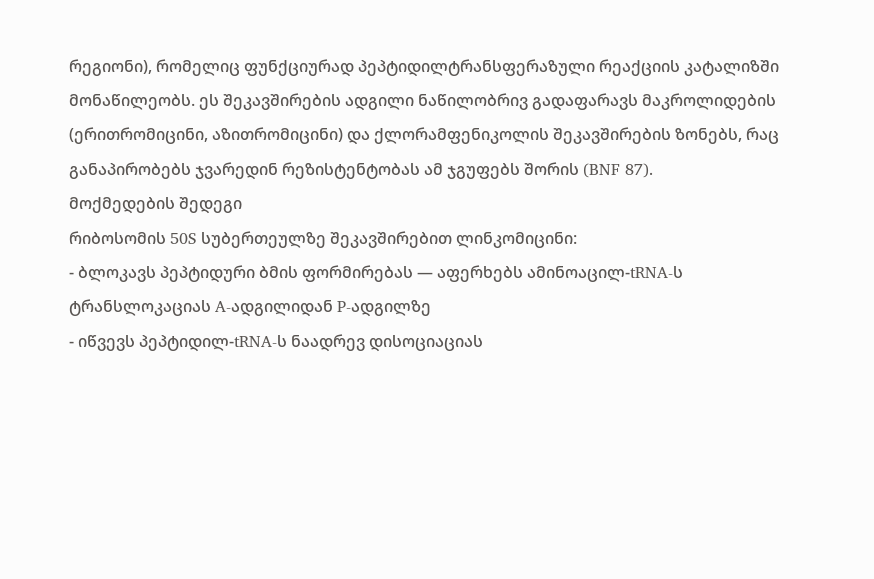რეგიონი), რომელიც ფუნქციურად პეპტიდილტრანსფერაზული რეაქციის კატალიზში მონაწილეობს. ეს შეკავშირების ადგილი ნაწილობრივ გადაფარავს მაკროლიდების (ერითრომიცინი, აზითრომიცინი) და ქლორამფენიკოლის შეკავშირების ზონებს, რაც განაპირობებს ჯვარედინ რეზისტენტობას ამ ჯგუფებს შორის (BNF 87).
მოქმედების შედეგი
რიბოსომის 50S სუბერთეულზე შეკავშირებით ლინკომიცინი:
- ბლოკავს პეპტიდური ბმის ფორმირებას — აფერხებს ამინოაცილ-tRNA-ს ტრანსლოკაციას A-ადგილიდან P-ადგილზე
- იწვევს პეპტიდილ-tRNA-ს ნაადრევ დისოციაციას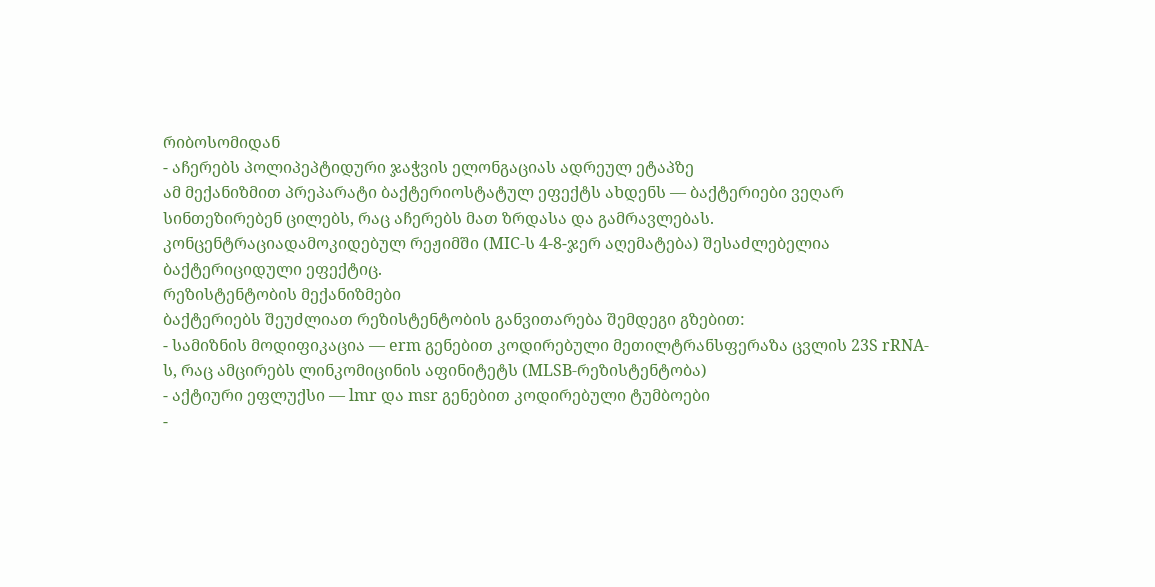რიბოსომიდან
- აჩერებს პოლიპეპტიდური ჯაჭვის ელონგაციას ადრეულ ეტაპზე
ამ მექანიზმით პრეპარატი ბაქტერიოსტატულ ეფექტს ახდენს — ბაქტერიები ვეღარ სინთეზირებენ ცილებს, რაც აჩერებს მათ ზრდასა და გამრავლებას. კონცენტრაციადამოკიდებულ რეჟიმში (MIC-ს 4-8-ჯერ აღემატება) შესაძლებელია ბაქტერიციდული ეფექტიც.
რეზისტენტობის მექანიზმები
ბაქტერიებს შეუძლიათ რეზისტენტობის განვითარება შემდეგი გზებით:
- სამიზნის მოდიფიკაცია — erm გენებით კოდირებული მეთილტრანსფერაზა ცვლის 23S rRNA-ს, რაც ამცირებს ლინკომიცინის აფინიტეტს (MLSB-რეზისტენტობა)
- აქტიური ეფლუქსი — lmr და msr გენებით კოდირებული ტუმბოები
-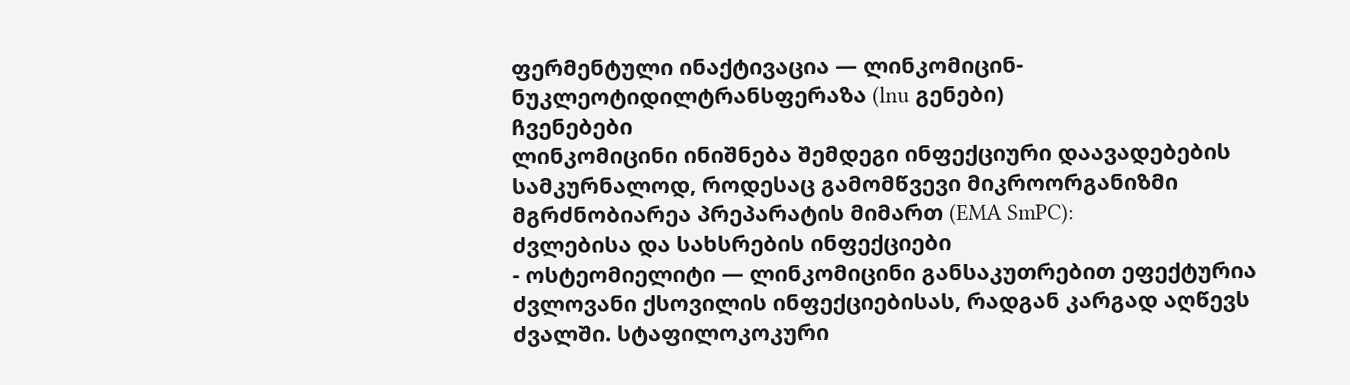ფერმენტული ინაქტივაცია — ლინკომიცინ-ნუკლეოტიდილტრანსფერაზა (lnu გენები)
ჩვენებები
ლინკომიცინი ინიშნება შემდეგი ინფექციური დაავადებების სამკურნალოდ, როდესაც გამომწვევი მიკროორგანიზმი მგრძნობიარეა პრეპარატის მიმართ (EMA SmPC):
ძვლებისა და სახსრების ინფექციები
- ოსტეომიელიტი — ლინკომიცინი განსაკუთრებით ეფექტურია ძვლოვანი ქსოვილის ინფექციებისას, რადგან კარგად აღწევს ძვალში. სტაფილოკოკური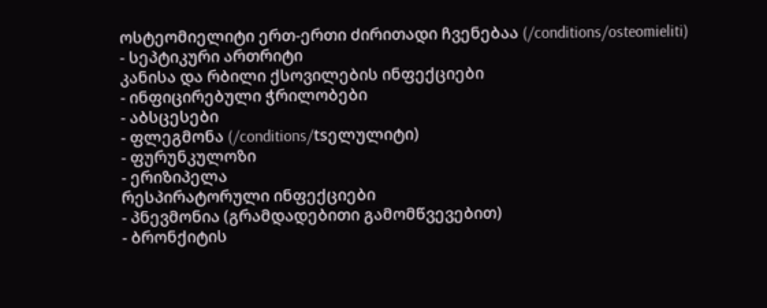ოსტეომიელიტი ერთ-ერთი ძირითადი ჩვენებაა (/conditions/osteomieliti)
- სეპტიკური ართრიტი
კანისა და რბილი ქსოვილების ინფექციები
- ინფიცირებული ჭრილობები
- აბსცესები
- ფლეგმონა (/conditions/tsელულიტი)
- ფურუნკულოზი
- ერიზიპელა
რესპირატორული ინფექციები
- პნევმონია (გრამდადებითი გამომწვევებით)
- ბრონქიტის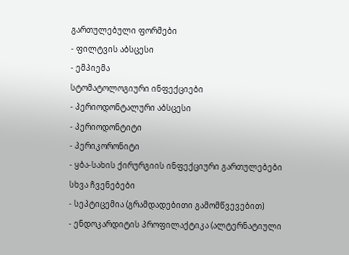გართულებული ფორმები
- ფილტვის აბსცესი
- ემპიემა
სტომატოლოგიური ინფექციები
- პერიოდონტალური აბსცესი
- პერიოდონტიტი
- პერიკორონიტი
- ყბა-სახის ქირურგიის ინფექციური გართულებები
სხვა ჩვენებები
- სეპტიცემია (გრამდადებითი გამომწვევებით)
- ენდოკარდიტის პროფილაქტიკა (ალტერნატიული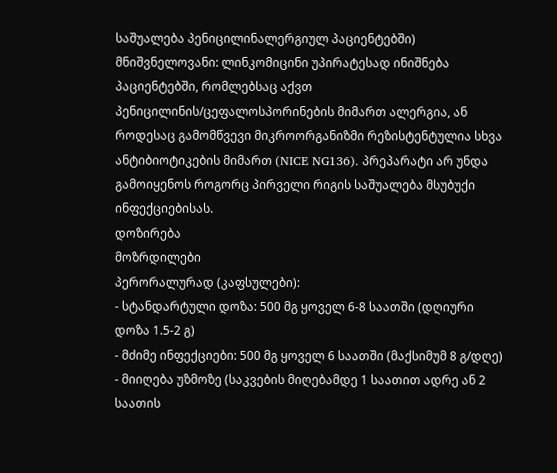საშუალება პენიცილინალერგიულ პაციენტებში)
მნიშვნელოვანი: ლინკომიცინი უპირატესად ინიშნება პაციენტებში, რომლებსაც აქვთ პენიცილინის/ცეფალოსპორინების მიმართ ალერგია, ან როდესაც გამომწვევი მიკროორგანიზმი რეზისტენტულია სხვა ანტიბიოტიკების მიმართ (NICE NG136). პრეპარატი არ უნდა გამოიყენოს როგორც პირველი რიგის საშუალება მსუბუქი ინფექციებისას.
დოზირება
მოზრდილები
პერორალურად (კაფსულები):
- სტანდარტული დოზა: 500 მგ ყოველ 6-8 საათში (დღიური დოზა 1.5-2 გ)
- მძიმე ინფექციები: 500 მგ ყოველ 6 საათში (მაქსიმუმ 8 გ/დღე)
- მიიღება უზმოზე (საკვების მიღებამდე 1 საათით ადრე ან 2 საათის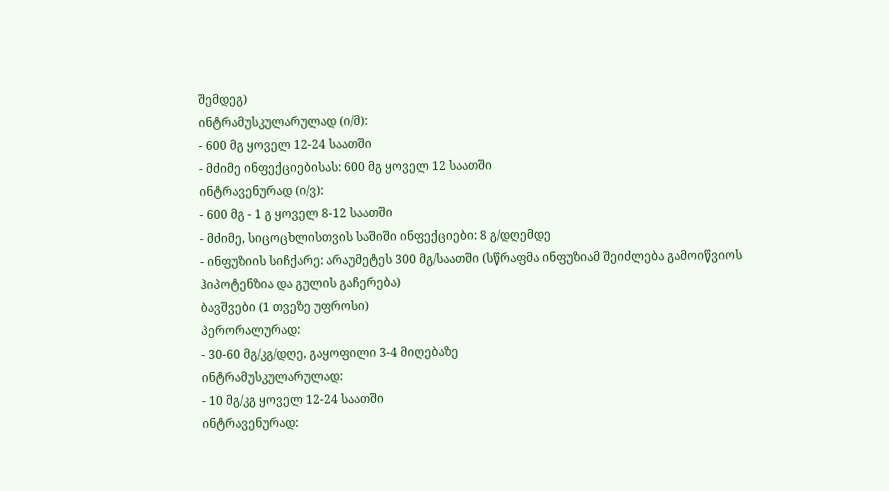შემდეგ)
ინტრამუსკულარულად (ი/მ):
- 600 მგ ყოველ 12-24 საათში
- მძიმე ინფექციებისას: 600 მგ ყოველ 12 საათში
ინტრავენურად (ი/ვ):
- 600 მგ - 1 გ ყოველ 8-12 საათში
- მძიმე, სიცოცხლისთვის საშიში ინფექციები: 8 გ/დღემდე
- ინფუზიის სიჩქარე: არაუმეტეს 300 მგ/საათში (სწრაფმა ინფუზიამ შეიძლება გამოიწვიოს ჰიპოტენზია და გულის გაჩერება)
ბავშვები (1 თვეზე უფროსი)
პერორალურად:
- 30-60 მგ/კგ/დღე, გაყოფილი 3-4 მიღებაზე
ინტრამუსკულარულად:
- 10 მგ/კგ ყოველ 12-24 საათში
ინტრავენურად: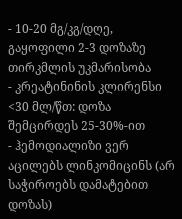- 10-20 მგ/კგ/დღე, გაყოფილი 2-3 დოზაზე
თირკმლის უკმარისობა
- კრეატინინის კლირენსი <30 მლ/წთ: დოზა შემცირდეს 25-30%-ით
- ჰემოდიალიზი ვერ აცილებს ლინკომიცინს (არ საჭიროებს დამატებით დოზას)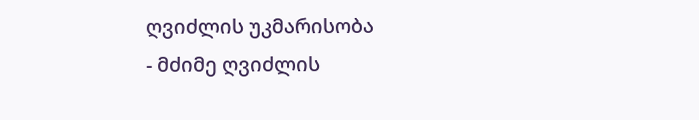ღვიძლის უკმარისობა
- მძიმე ღვიძლის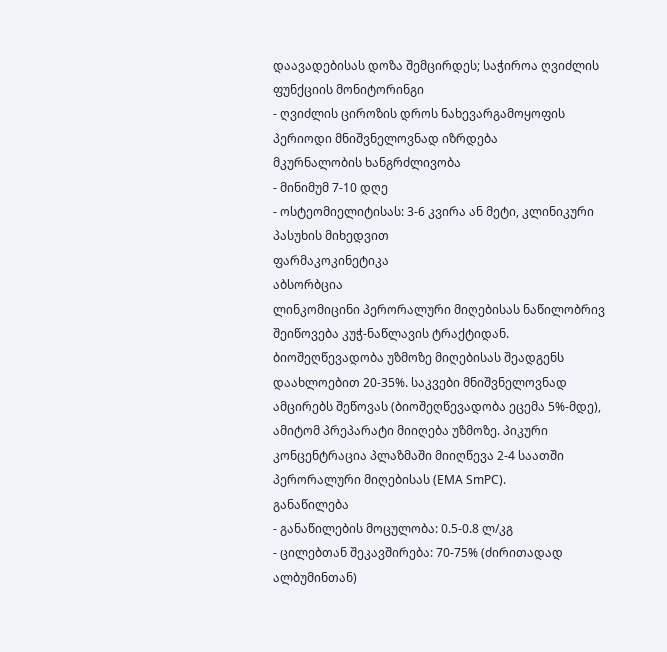დაავადებისას დოზა შემცირდეს; საჭიროა ღვიძლის ფუნქციის მონიტორინგი
- ღვიძლის ციროზის დროს ნახევარგამოყოფის პერიოდი მნიშვნელოვნად იზრდება
მკურნალობის ხანგრძლივობა
- მინიმუმ 7-10 დღე
- ოსტეომიელიტისას: 3-6 კვირა ან მეტი, კლინიკური პასუხის მიხედვით
ფარმაკოკინეტიკა
აბსორბცია
ლინკომიცინი პერორალური მიღებისას ნაწილობრივ შეიწოვება კუჭ-ნაწლავის ტრაქტიდან. ბიოშეღწევადობა უზმოზე მიღებისას შეადგენს დაახლოებით 20-35%. საკვები მნიშვნელოვნად ამცირებს შეწოვას (ბიოშეღწევადობა ეცემა 5%-მდე), ამიტომ პრეპარატი მიიღება უზმოზე. პიკური კონცენტრაცია პლაზმაში მიიღწევა 2-4 საათში პერორალური მიღებისას (EMA SmPC).
განაწილება
- განაწილების მოცულობა: 0.5-0.8 ლ/კგ
- ცილებთან შეკავშირება: 70-75% (ძირითადად ალბუმინთან)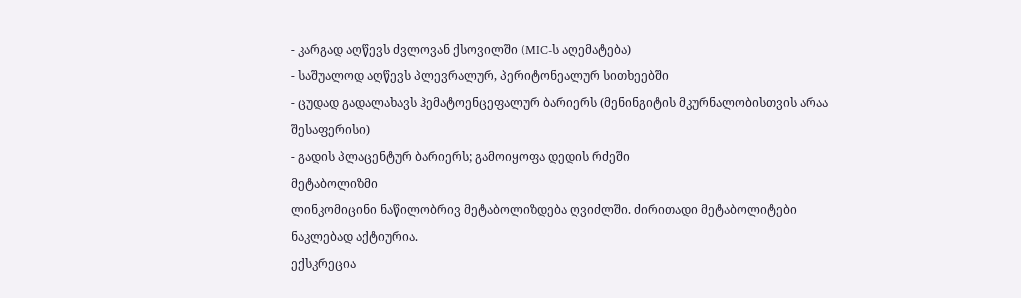- კარგად აღწევს ძვლოვან ქსოვილში (MIC-ს აღემატება)
- საშუალოდ აღწევს პლევრალურ, პერიტონეალურ სითხეებში
- ცუდად გადალახავს ჰემატოენცეფალურ ბარიერს (მენინგიტის მკურნალობისთვის არაა შესაფერისი)
- გადის პლაცენტურ ბარიერს; გამოიყოფა დედის რძეში
მეტაბოლიზმი
ლინკომიცინი ნაწილობრივ მეტაბოლიზდება ღვიძლში. ძირითადი მეტაბოლიტები ნაკლებად აქტიურია.
ექსკრეცია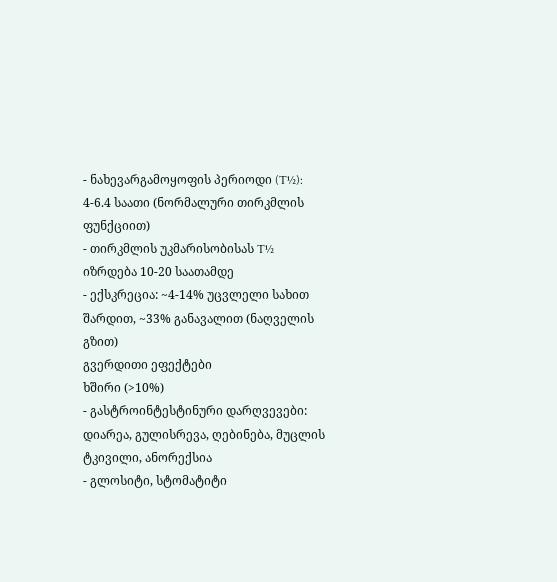- ნახევარგამოყოფის პერიოდი (T½): 4-6.4 საათი (ნორმალური თირკმლის ფუნქციით)
- თირკმლის უკმარისობისას T½ იზრდება 10-20 საათამდე
- ექსკრეცია: ~4-14% უცვლელი სახით შარდით, ~33% განავალით (ნაღველის გზით)
გვერდითი ეფექტები
ხშირი (>10%)
- გასტროინტესტინური დარღვევები: დიარეა, გულისრევა, ღებინება, მუცლის ტკივილი, ანორექსია
- გლოსიტი, სტომატიტი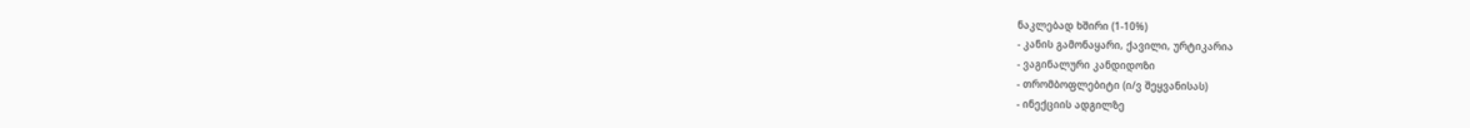ნაკლებად ხშირი (1-10%)
- კანის გამონაყარი, ქავილი, ურტიკარია
- ვაგინალური კანდიდოზი
- თრომბოფლებიტი (ი/ვ შეყვანისას)
- ინექციის ადგილზე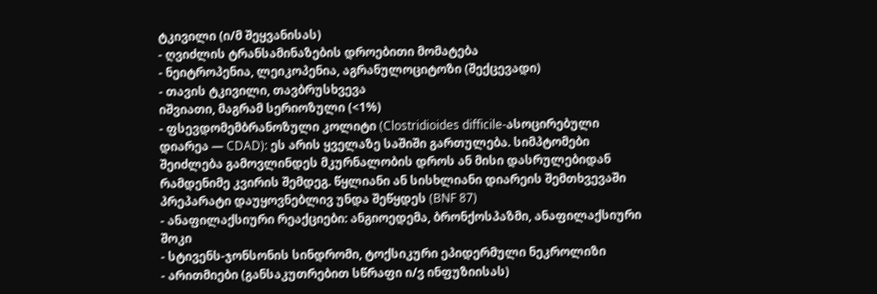ტკივილი (ი/მ შეყვანისას)
- ღვიძლის ტრანსამინაზების დროებითი მომატება
- ნეიტროპენია, ლეიკოპენია, აგრანულოციტოზი (შექცევადი)
- თავის ტკივილი, თავბრუსხვევა
იშვიათი, მაგრამ სერიოზული (<1%)
- ფსევდომემბრანოზული კოლიტი (Clostridioides difficile-ასოცირებული დიარეა — CDAD): ეს არის ყველაზე საშიში გართულება. სიმპტომები შეიძლება გამოვლინდეს მკურნალობის დროს ან მისი დასრულებიდან რამდენიმე კვირის შემდეგ. წყლიანი ან სისხლიანი დიარეის შემთხვევაში პრეპარატი დაუყოვნებლივ უნდა შეწყდეს (BNF 87)
- ანაფილაქსიური რეაქციები: ანგიოედემა, ბრონქოსპაზმი, ანაფილაქსიური შოკი
- სტივენს-ჯონსონის სინდრომი, ტოქსიკური ეპიდერმული ნეკროლიზი
- არითმიები (განსაკუთრებით სწრაფი ი/ვ ინფუზიისას)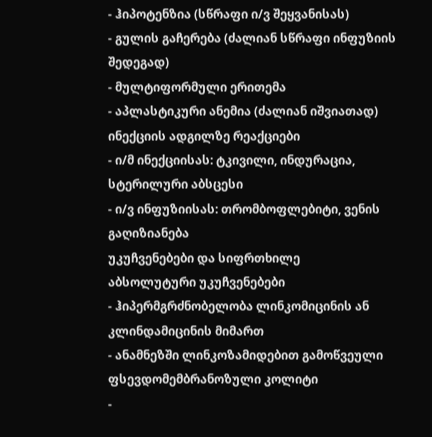- ჰიპოტენზია (სწრაფი ი/ვ შეყვანისას)
- გულის გაჩერება (ძალიან სწრაფი ინფუზიის შედეგად)
- მულტიფორმული ერითემა
- აპლასტიკური ანემია (ძალიან იშვიათად)
ინექციის ადგილზე რეაქციები
- ი/მ ინექციისას: ტკივილი, ინდურაცია, სტერილური აბსცესი
- ი/ვ ინფუზიისას: თრომბოფლებიტი, ვენის გაღიზიანება
უკუჩვენებები და სიფრთხილე
აბსოლუტური უკუჩვენებები
- ჰიპერმგრძნობელობა ლინკომიცინის ან კლინდამიცინის მიმართ
- ანამნეზში ლინკოზამიდებით გამოწვეული ფსევდომემბრანოზული კოლიტი
-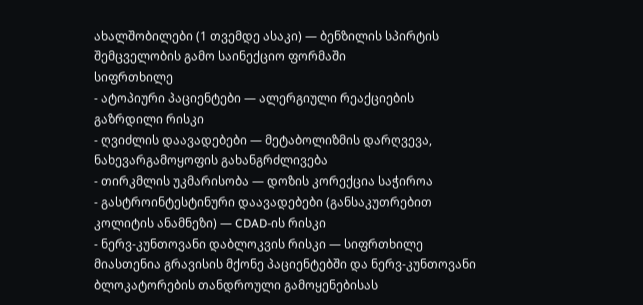ახალშობილები (1 თვემდე ასაკი) — ბენზილის სპირტის შემცველობის გამო საინექციო ფორმაში
სიფრთხილე
- ატოპიური პაციენტები — ალერგიული რეაქციების გაზრდილი რისკი
- ღვიძლის დაავადებები — მეტაბოლიზმის დარღვევა, ნახევარგამოყოფის გახანგრძლივება
- თირკმლის უკმარისობა — დოზის კორექცია საჭიროა
- გასტროინტესტინური დაავადებები (განსაკუთრებით კოლიტის ანამნეზი) — CDAD-ის რისკი
- ნერვ-კუნთოვანი დაბლოკვის რისკი — სიფრთხილე მიასთენია გრავისის მქონე პაციენტებში და ნერვ-კუნთოვანი ბლოკატორების თანდროული გამოყენებისას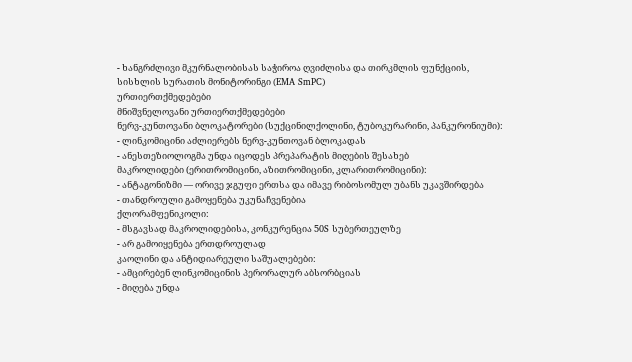- ხანგრძლივი მკურნალობისას საჭიროა ღვიძლისა და თირკმლის ფუნქციის, სისხლის სურათის მონიტორინგი (EMA SmPC)
ურთიერთქმედებები
მნიშვნელოვანი ურთიერთქმედებები
ნერვ-კუნთოვანი ბლოკატორები (სუქცინილქოლინი, ტუბოკურარინი, პანკურონიუმი):
- ლინკომიცინი აძლიერებს ნერვ-კუნთოვან ბლოკადას
- ანესთეზიოლოგმა უნდა იცოდეს პრეპარატის მიღების შესახებ
მაკროლიდები (ერითრომიცინი, აზითრომიცინი, კლარითრომიცინი):
- ანტაგონიზმი — ორივე ჯგუფი ერთსა და იმავე რიბოსომულ უბანს უკავშირდება
- თანდროული გამოყენება უკუნაჩვენებია
ქლორამფენიკოლი:
- მსგავსად მაკროლიდებისა, კონკურენცია 50S სუბერთეულზე
- არ გამოიყენება ერთდროულად
კაოლინი და ანტიდიარეული საშუალებები:
- ამცირებენ ლინკომიცინის პერორალურ აბსორბციას
- მიღება უნდა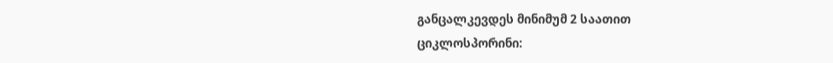განცალკევდეს მინიმუმ 2 საათით
ციკლოსპორინი: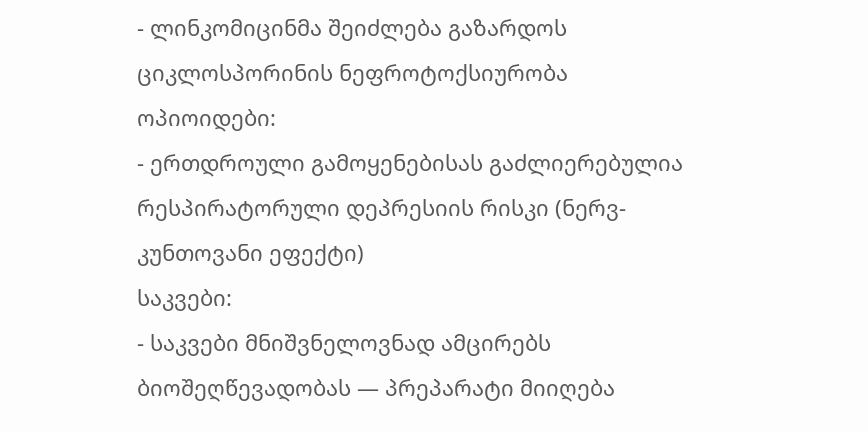- ლინკომიცინმა შეიძლება გაზარდოს ციკლოსპორინის ნეფროტოქსიურობა
ოპიოიდები:
- ერთდროული გამოყენებისას გაძლიერებულია რესპირატორული დეპრესიის რისკი (ნერვ-კუნთოვანი ეფექტი)
საკვები:
- საკვები მნიშვნელოვნად ამცირებს ბიოშეღწევადობას — პრეპარატი მიიღება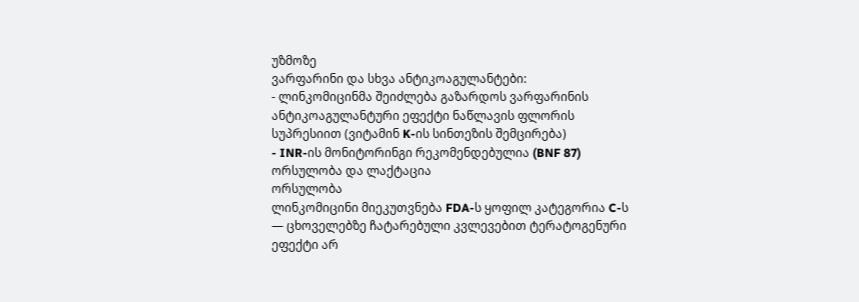უზმოზე
ვარფარინი და სხვა ანტიკოაგულანტები:
- ლინკომიცინმა შეიძლება გაზარდოს ვარფარინის ანტიკოაგულანტური ეფექტი ნაწლავის ფლორის სუპრესიით (ვიტამინ K-ის სინთეზის შემცირება)
- INR-ის მონიტორინგი რეკომენდებულია (BNF 87)
ორსულობა და ლაქტაცია
ორსულობა
ლინკომიცინი მიეკუთვნება FDA-ს ყოფილ კატეგორია C-ს — ცხოველებზე ჩატარებული კვლევებით ტერატოგენური ეფექტი არ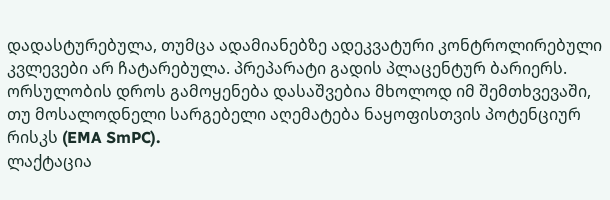დადასტურებულა, თუმცა ადამიანებზე ადეკვატური კონტროლირებული კვლევები არ ჩატარებულა. პრეპარატი გადის პლაცენტურ ბარიერს. ორსულობის დროს გამოყენება დასაშვებია მხოლოდ იმ შემთხვევაში, თუ მოსალოდნელი სარგებელი აღემატება ნაყოფისთვის პოტენციურ რისკს (EMA SmPC).
ლაქტაცია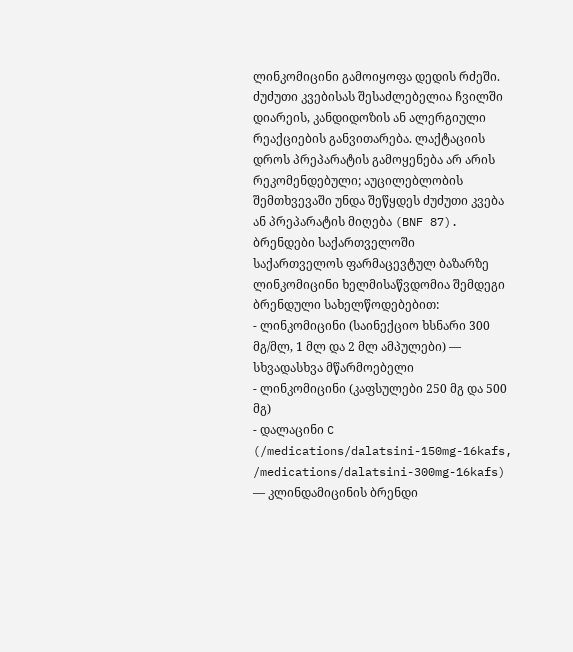ლინკომიცინი გამოიყოფა დედის რძეში. ძუძუთი კვებისას შესაძლებელია ჩვილში დიარეის, კანდიდოზის ან ალერგიული რეაქციების განვითარება. ლაქტაციის დროს პრეპარატის გამოყენება არ არის რეკომენდებული; აუცილებლობის შემთხვევაში უნდა შეწყდეს ძუძუთი კვება ან პრეპარატის მიღება (BNF 87).
ბრენდები საქართველოში
საქართველოს ფარმაცევტულ ბაზარზე ლინკომიცინი ხელმისაწვდომია შემდეგი ბრენდული სახელწოდებებით:
- ლინკომიცინი (საინექციო ხსნარი 300 მგ/მლ, 1 მლ და 2 მლ ამპულები) — სხვადასხვა მწარმოებელი
- ლინკომიცინი (კაფსულები 250 მგ და 500 მგ)
- დალაცინი C (/medications/dalatsini-150mg-16kafs, /medications/dalatsini-300mg-16kafs) — კლინდამიცინის ბრენდი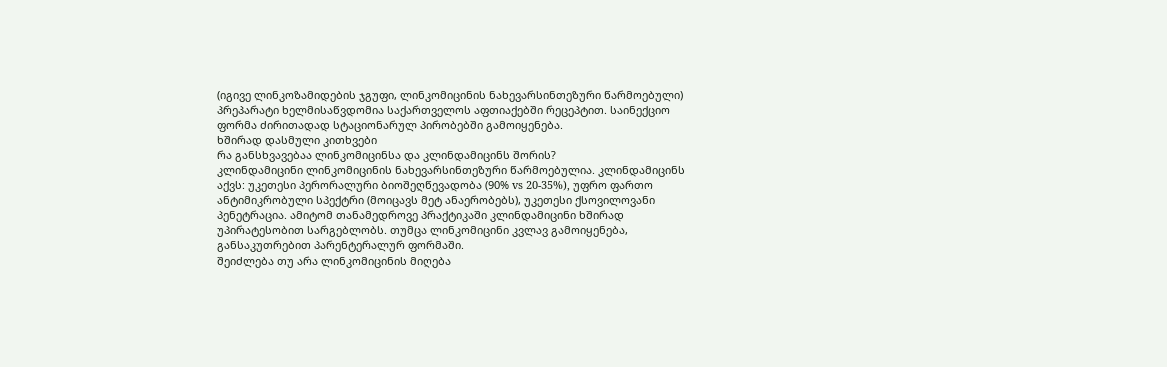(იგივე ლინკოზამიდების ჯგუფი, ლინკომიცინის ნახევარსინთეზური წარმოებული)
პრეპარატი ხელმისაწვდომია საქართველოს აფთიაქებში რეცეპტით. საინექციო ფორმა ძირითადად სტაციონარულ პირობებში გამოიყენება.
ხშირად დასმული კითხვები
რა განსხვავებაა ლინკომიცინსა და კლინდამიცინს შორის?
კლინდამიცინი ლინკომიცინის ნახევარსინთეზური წარმოებულია. კლინდამიცინს აქვს: უკეთესი პერორალური ბიოშეღწევადობა (90% vs 20-35%), უფრო ფართო ანტიმიკრობული სპექტრი (მოიცავს მეტ ანაერობებს), უკეთესი ქსოვილოვანი პენეტრაცია. ამიტომ თანამედროვე პრაქტიკაში კლინდამიცინი ხშირად უპირატესობით სარგებლობს. თუმცა ლინკომიცინი კვლავ გამოიყენება, განსაკუთრებით პარენტერალურ ფორმაში.
შეიძლება თუ არა ლინკომიცინის მიღება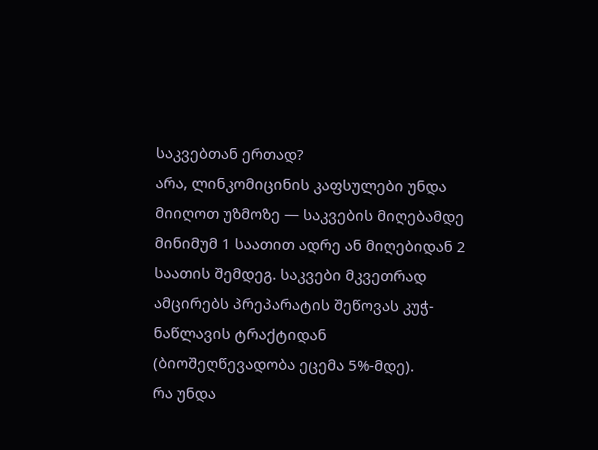საკვებთან ერთად?
არა, ლინკომიცინის კაფსულები უნდა მიიღოთ უზმოზე — საკვების მიღებამდე მინიმუმ 1 საათით ადრე ან მიღებიდან 2 საათის შემდეგ. საკვები მკვეთრად ამცირებს პრეპარატის შეწოვას კუჭ-ნაწლავის ტრაქტიდან (ბიოშეღწევადობა ეცემა 5%-მდე).
რა უნდა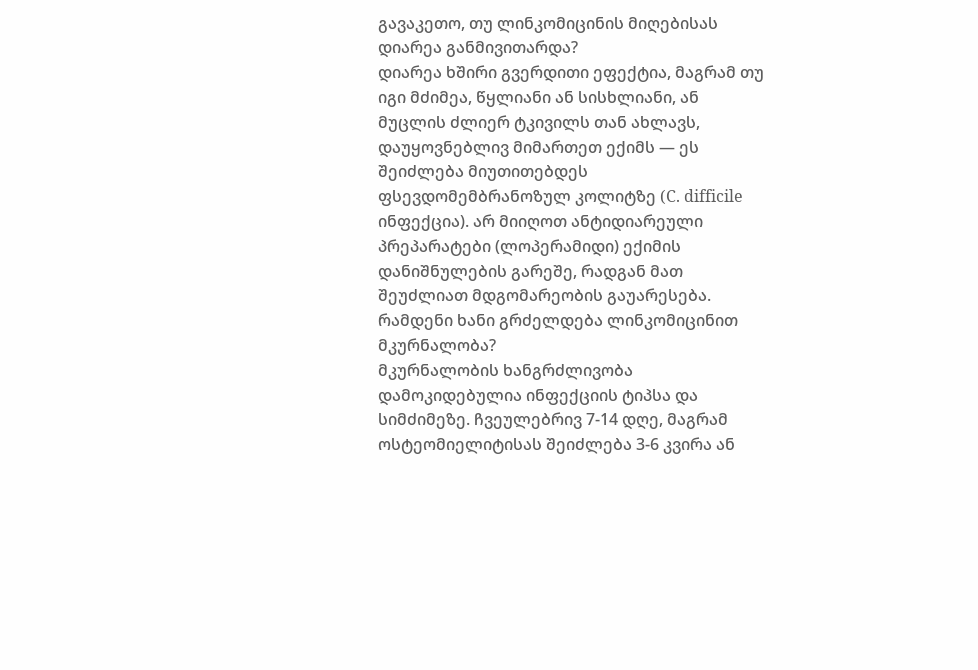გავაკეთო, თუ ლინკომიცინის მიღებისას დიარეა განმივითარდა?
დიარეა ხშირი გვერდითი ეფექტია, მაგრამ თუ იგი მძიმეა, წყლიანი ან სისხლიანი, ან მუცლის ძლიერ ტკივილს თან ახლავს, დაუყოვნებლივ მიმართეთ ექიმს — ეს შეიძლება მიუთითებდეს ფსევდომემბრანოზულ კოლიტზე (C. difficile ინფექცია). არ მიიღოთ ანტიდიარეული პრეპარატები (ლოპერამიდი) ექიმის დანიშნულების გარეშე, რადგან მათ შეუძლიათ მდგომარეობის გაუარესება.
რამდენი ხანი გრძელდება ლინკომიცინით მკურნალობა?
მკურნალობის ხანგრძლივობა დამოკიდებულია ინფექციის ტიპსა და სიმძიმეზე. ჩვეულებრივ 7-14 დღე, მაგრამ ოსტეომიელიტისას შეიძლება 3-6 კვირა ან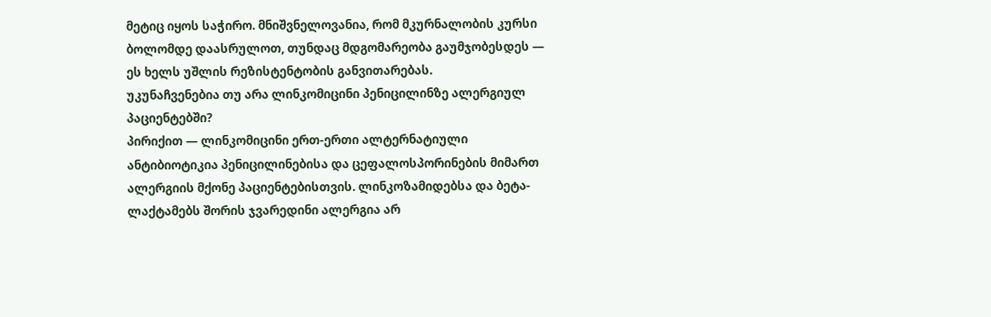მეტიც იყოს საჭირო. მნიშვნელოვანია, რომ მკურნალობის კურსი ბოლომდე დაასრულოთ, თუნდაც მდგომარეობა გაუმჯობესდეს — ეს ხელს უშლის რეზისტენტობის განვითარებას.
უკუნაჩვენებია თუ არა ლინკომიცინი პენიცილინზე ალერგიულ პაციენტებში?
პირიქით — ლინკომიცინი ერთ-ერთი ალტერნატიული ანტიბიოტიკია პენიცილინებისა და ცეფალოსპორინების მიმართ ალერგიის მქონე პაციენტებისთვის. ლინკოზამიდებსა და ბეტა-ლაქტამებს შორის ჯვარედინი ალერგია არ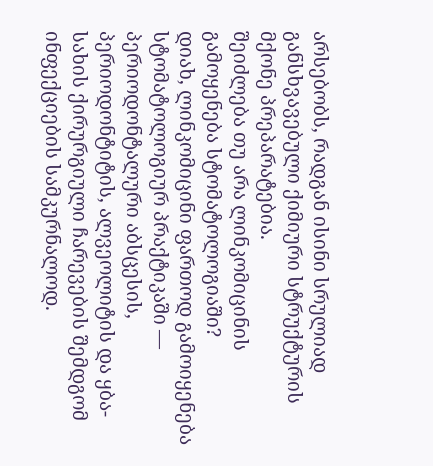არსებობს, რადგან ისინი სრულიად განსხვავებული ქიმიური სტრუქტურის მქონე პრეპარატებია.
შეიძლება თუ არა ლინკომიცინის გამოყენება სტომატოლოგიაში?
დიახ, ლინკომიცინი ფართოდ გამოიყენება სტომატოლოგიურ პრაქტიკაში — პერიოდონტალური აბსცესის, პერიოდონტიტის, ალვეოლიტის და ყბა-სახის ქირურგიული ჩარევების შემდგომ ინფექციების სამკურნალოდ.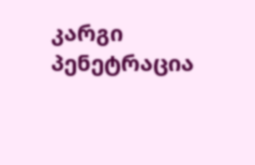კარგი პენეტრაცია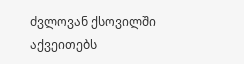ძვლოვან ქსოვილში აქვეითებს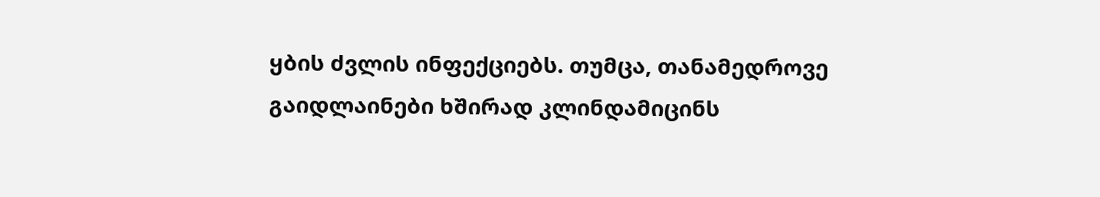ყბის ძვლის ინფექციებს. თუმცა, თანამედროვე გაიდლაინები ხშირად კლინდამიცინს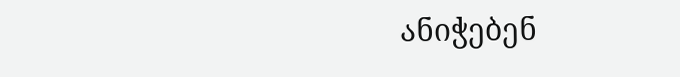ანიჭებენ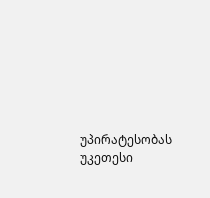უპირატესობას უკეთესი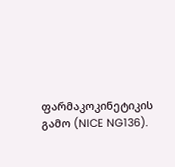ფარმაკოკინეტიკის გამო (NICE NG136).